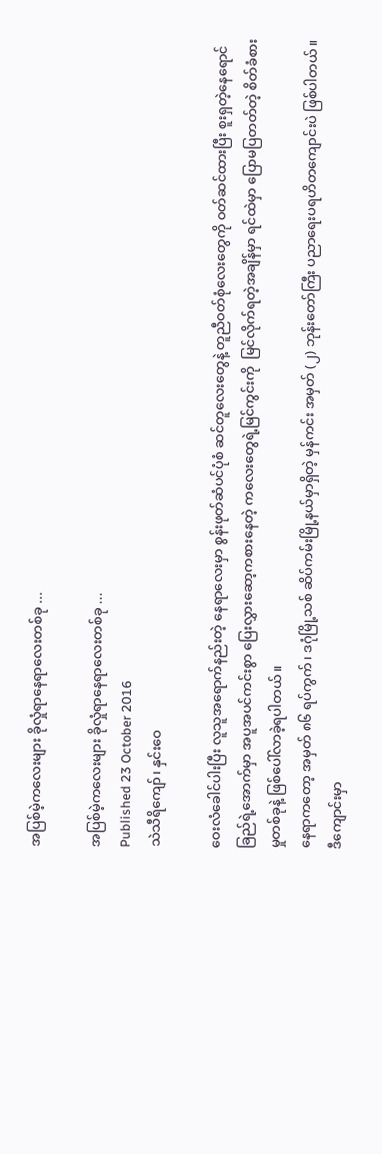အပြစ်မဲ့ကလေးများ ခိုလှုံရာနေရာလေးတစ်ခု ...

အပြစ်မဲ့ကလေးများ ခိုလှုံရာနေရာလေးတစ်ခု ...
Published 23 October 2016
သဲသီရိကျော်၊ နှင်းဝေ

ဝေးလံခေါင်ပါးပြီး လူသူအရောက်နည်းတဲ့ နေရာလေးမှာ စွန်းဖုတ်ဆံပင်ပုံစံ ဆင်တူလေးတွေနဲ့ တူညီဝတ်စုံလေးတွေကို ဝတ်ဆင်ထားပြီး စူးရှတဲ့နေရောင်ခြည်ရဲ့အောက်မှာ အပူအပင်ကင်းစွာ ပြေးလွှားဆော့ကစားနေတဲ့ ကလေးတွေရဲ့မြင်ကွင်းကို  မြင်လိုက်ရတဲ့အချိန်မှာ ရင်ထဲမှာ ပြောမပြတတ်တဲ့ စိတ်ခံစားမှုတစ်ခုနဲ့ ဖြစ်ပေါ်လာခဲ့ရပါတယ်။
နေရာကတော့ အမှတ် ၈၆ ရပ်ကွက်၊ ဒဂုံမြို့သစ် ဆိပ်ကမ်းမြို့နယ်မှာရှိတဲ့ မှန်ကင်း အမှတ် (၂) ဘုန်းတော်ကြီး ပညာရေးပရဟိတကျောင်းပဲ ဖြစ်ပါတယ်။ ဒီကျောင်းမှာ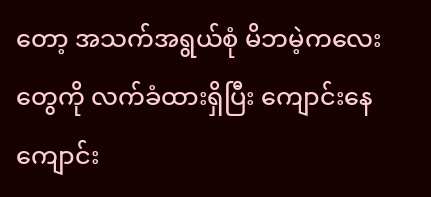တော့ အသက်အရွယ်စုံ မိဘမဲ့ကလေးတွေကို လက်ခံထားရှိပြီး ကျောင်းနေ ကျောင်း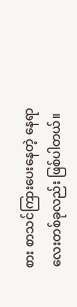စား စာသင်ကြားပေးနေတဲ့ နေရာလေးတစ်ခုလည်း ဖြစ်ပါတယ်။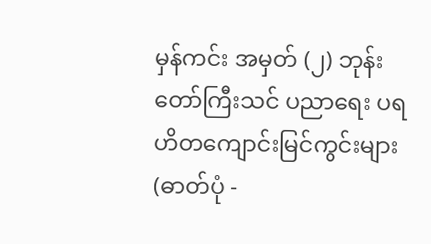မှန်ကင်း အမှတ် (၂) ဘုန်းတော်ကြီးသင် ပညာရေး ပရဟိတကျောင်းမြင်ကွင်းများ (ဓာတ်ပုံ -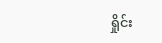ရှိုင်း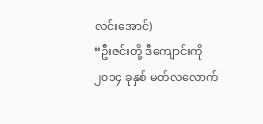လင်းအောင်)
“ဦးဇင်းတို့ ဒီကျောင်းကို ၂၀၁၄ ခုနှစ် မတ်လလောက်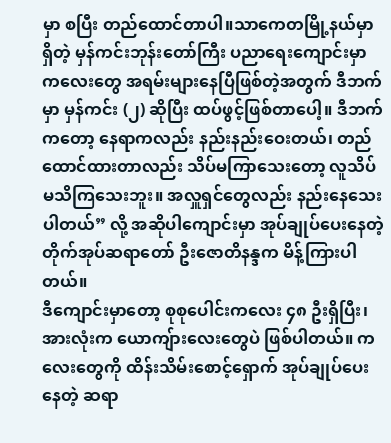မှာ စပြီး တည်ထောင်တာပါ။သာကေတမြို့နယ်မှာရှိတဲ့ မှန်ကင်းဘုန်းတော်ကြီး ပညာရေးကျောင်းမှာ ကလေးတွေ အရမ်းများနေပြီဖြစ်တဲ့အတွက် ဒီဘက်မှာ မှန်ကင်း (၂) ဆိုပြီး ထပ်ဖွင့်ဖြစ်တာပေါ့။ ဒီဘက်ကတော့ နေရာကလည်း နည်းနည်းဝေးတယ်၊ တည်ထောင်ထားတာလည်း သိပ်မကြာသေးတော့ လူသိပ်မသိကြသေးဘူး။ အလှူရှင်တွေလည်း နည်းနေသေးပါတယ်” လို့ အဆိုပါကျောင်းမှာ အုပ်ချုပ်ပေးနေတဲ့ တိုက်အုပ်ဆရာတော် ဦးဇောတိနန္ဒက မိန့်ကြားပါတယ်။
ဒီကျောင်းမှာတော့ စုစုပေါင်းကလေး ၄၈ ဦးရှိပြီး၊ အားလုံးက ယောကျ်ားလေးတွေပဲ ဖြစ်ပါတယ်။ ကလေးတွေကို ထိန်းသိမ်းစောင့်ရှောက် အုပ်ချုပ်ပေးနေတဲ့ ဆရာ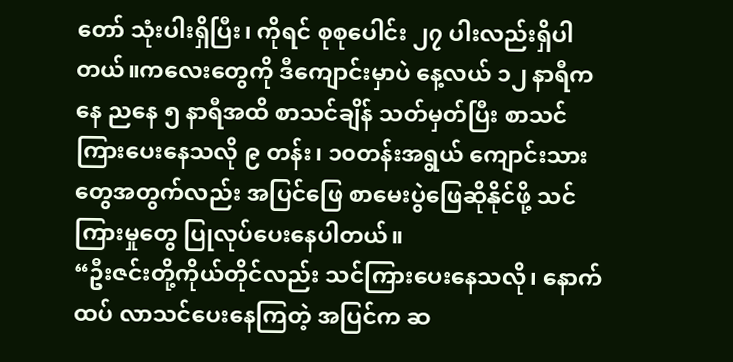တော် သုံးပါးရှိပြီး၊ ကိုရင် စုစုပေါင်း ၂၇ ပါးလည်းရှိပါတယ်။ကလေးတွေကို ဒီကျောင်းမှာပဲ နေ့လယ် ၁၂ နာရီကနေ ညနေ ၅ နာရီအထိ စာသင်ချိန် သတ်မှတ်ပြီး စာသင်ကြားပေးနေသလို ၉ တန်း၊ ၁၀တန်းအရွယ် ကျောင်းသားတွေအတွက်လည်း အပြင်ဖြေ စာမေးပွဲဖြေဆိုနိုင်ဖို့ သင်ကြားမှုတွေ ပြုလုပ်ပေးနေပါတယ်။
“ဦးဇင်းတို့ကိုယ်တိုင်လည်း သင်ကြားပေးနေသလို၊ နောက်ထပ် လာသင်ပေးနေကြတဲ့ အပြင်က ဆ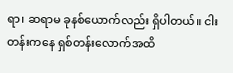ရာ၊ ဆရာမ ခုနစ်ယောက်လည်း ရှိပါတယ်။ ငါးတန်းကနေ ရှစ်တန်းလောက်အထိ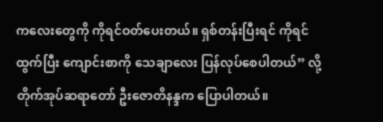ကလေးတွေကို ကိုရင်ဝတ်ပေးတယ်။ ရှစ်တန်းပြီးရင် ကိုရင်ထွက်ပြီး ကျောင်းစာကို သေချာလေး ပြန်လုပ်စေပါတယ်” လို့ တိုက်အုပ်ဆရာတော် ဦးဇောတိနန္ဒက ပြောပါတယ်။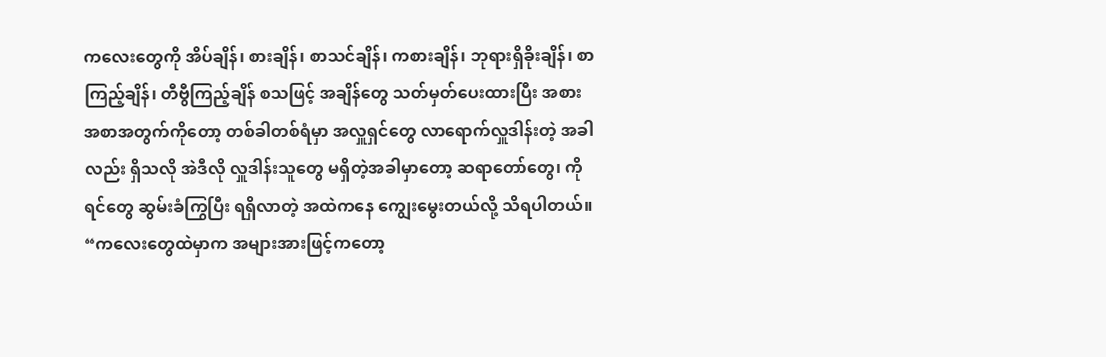ကလေးတွေကို အိပ်ချိန်၊ စားချိန်၊ စာသင်ချိန်၊ ကစားချိန်၊ ဘုရားရှိခိုးချိန်၊ စာကြည့်ချိန်၊ တီဗွီကြည့်ချိန် စသဖြင့် အချိန်တွေ သတ်မှတ်ပေးထားပြီး အစားအစာအတွက်ကိုတော့ တစ်ခါတစ်ရံမှာ အလှူရှင်တွေ လာရောက်လှူဒါန်းတဲ့ အခါလည်း ရှိသလို အဲဒီလို လှူဒါန်းသူတွေ မရှိတဲ့အခါမှာတော့ ဆရာတော်တွေ၊ ကိုရင်တွေ ဆွမ်းခံကြွပြီး ရရှိလာတဲ့ အထဲကနေ ကျွေးမွေးတယ်လို့ သိရပါတယ်။
“ကလေးတွေထဲမှာက အများအားဖြင့်ကတော့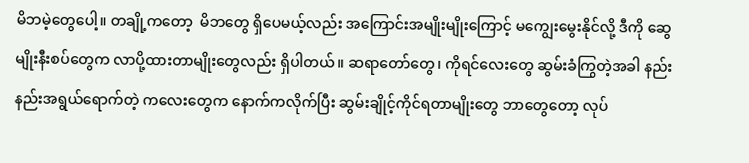မိဘမဲ့တွေပေါ့။ တချို့ကတော့  မိဘတွေ ရှိပေမယ့်လည်း အကြောင်းအမျိုးမျိုးကြောင့် မကျွေးမွေးနိုင်လို့ ဒီကို ဆွေမျိုးနီးစပ်တွေက လာပို့ထားတာမျိုးတွေလည်း ရှိပါတယ်။ ဆရာတော်တွေ၊ ကိုရင်လေးတွေ ဆွမ်းခံကြွတဲ့အခါ နည်းနည်းအရွယ်ရောက်တဲ့ ကလေးတွေက နောက်ကလိုက်ပြီး ဆွမ်းချိုင့်ကိုင်ရတာမျိုးတွေ ဘာတွေတော့ လုပ်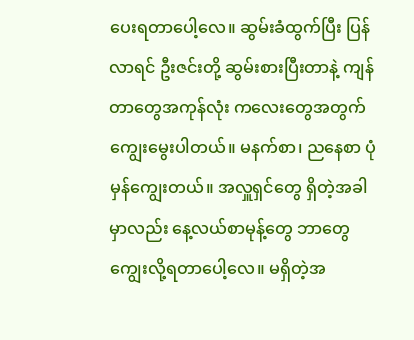ပေးရတာပေါ့လေ။ ဆွမ်းခံထွက်ပြီး ပြန်လာရင် ဦးဇင်းတို့ ဆွမ်းစားပြီးတာနဲ့ ကျန်တာတွေအကုန်လုံး ကလေးတွေအတွက် ကျွေးမွေးပါတယ်။ မနက်စာ၊ ညနေစာ ပုံမှန်ကျွေးတယ်။ အလှူရှင်တွေ ရှိတဲ့အခါမှာလည်း နေ့လယ်စာမုန့်တွေ ဘာတွေကျွေးလို့ရတာပေါ့လေ။ မရှိတဲ့အ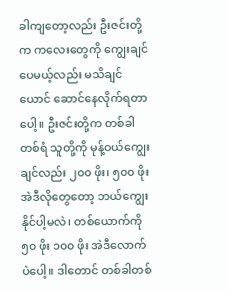ခါကျတော့လည်း ဦးဇင်းတို့က ကလေးတွေကို ကျွေးချင်ပေမယ့်လည်း မသိချင်ယောင် ဆောင်နေလိုက်ရတာပေါ့။ ဦးဇင်းတို့က တစ်ခါတစ်ရံ သူတို့ကို မုန့်ဝယ်ကျွေးချင်လည်း ၂၀၀ ဖိုး၊ ၅၀၀ ဖိုး အဲဒီလိုတွေတော့ ဘယ်ကျွေးနိုင်ပါ့မလဲ၊ တစ်ယောက်ကို ၅၀ ဖိုး ၁၀၀ ဖိုး အဲဒီလောက်ပဲပေါ့။ ဒါတောင် တစ်ခါတစ်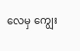လေမှ ကျွေး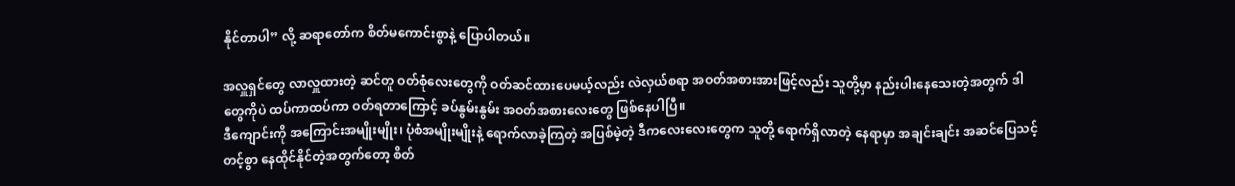နိုင်တာပါ” လို့ ဆရာတော်က စိတ်မကောင်းစွာနဲ့ ပြောပါတယ်။

အလှူရှင်တွေ လာလှူထားတဲ့ ဆင်တူ ဝတ်စုံလေးတွေကို ဝတ်ဆင်ထားပေမယ့်လည်း လဲလှယ်စရာ အဝတ်အစားအားဖြင့်လည်း သူတို့မှာ နည်းပါးနေသေးတဲ့အတွက် ဒါတွေကိုပဲ ထပ်ကာထပ်ကာ ဝတ်ရတာကြောင့် ခပ်နွမ်းနွမ်း အဝတ်အစားလေးတွေ ဖြစ်နေပါပြီ။
ဒီကျောင်းကို အကြောင်းအမျိုးမျိုး၊ ပုံစံအမျိုးမျိုးနဲ့ ရောက်လာခဲ့ကြတဲ့ အပြစ်မဲ့တဲ့ ဒီကလေးလေးတွေက သူတို့ ရောက်ရှိလာတဲ့ နေရာမှာ အချင်းချင်း အဆင်ပြေသင့်တင့်စွာ နေထိုင်နိုင်တဲ့အတွက်တော့ စိတ်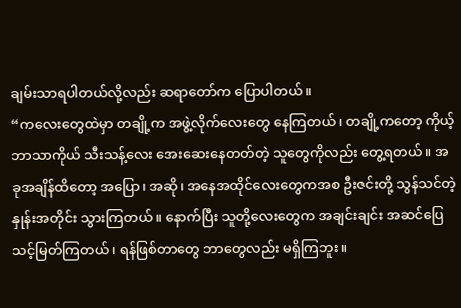ချမ်းသာရပါတယ်လို့လည်း ဆရာတော်က ပြောပါတယ်။
“ကလေးတွေထဲမှာ တချို့က အဖွဲ့လိုက်လေးတွေ နေကြတယ်၊ တချို့ကတော့ ကိုယ့်ဘာသာကိုယ် သီးသန့်လေး အေးဆေးနေတတ်တဲ့ သူတွေကိုလည်း တွေ့ရတယ်။ အခုအချိန်ထိတော့ အပြော၊ အဆို၊ အနေအထိုင်လေးတွေကအစ ဦးဇင်းတို့ သွန်သင်တဲ့နှုန်းအတိုင်း သွားကြတယ်။ နောက်ပြီး သူတို့လေးတွေက အချင်းချင်း အဆင်ပြေ သင့်မြတ်ကြတယ်၊ ရန်ဖြစ်တာတွေ ဘာတွေလည်း မရှိကြဘူး။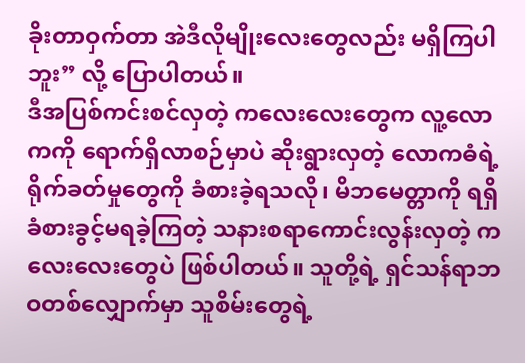ခိုးတာဝှက်တာ အဲဒီလိုမျိုးလေးတွေလည်း မရှိကြပါဘူး” လို့ ပြောပါတယ်။
ဒီအပြစ်ကင်းစင်လှတဲ့ ကလေးလေးတွေက လူ့လောကကို ရောက်ရှိလာစဉ်မှာပဲ ဆိုးရွားလှတဲ့ လောကဓံရဲ့ ရိုက်ခတ်မှုတွေကို ခံစားခဲ့ရသလို၊ မိဘမေတ္တာကို ရရှိခံစားခွင့်မရခဲ့ကြတဲ့ သနားစရာကောင်းလွန်းလှတဲ့ ကလေးလေးတွေပဲ ဖြစ်ပါတယ်။ သူတို့ရဲ့ ရှင်သန်ရာဘဝတစ်လျှောက်မှာ သူစိမ်းတွေရဲ့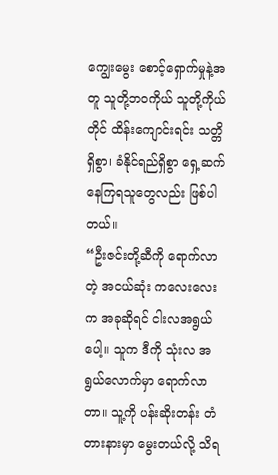ကျွေးမွေး စောင့်ရှောက်မှုနဲ့အတူ သူတို့ဘဝကိုယ် သူတို့ကိုယ်တိုင် ထိန်းကျောင်းရင်း သတ္တိရှိစွာ၊ ခံနိုင်ရည်ရှိစွာ ရှေ့ဆက် နေကြရသူတွေလည်း ဖြစ်ပါတယ်။
“ဦးဇင်းတို့ဆီကို ရောက်လာတဲ့ အငယ်ဆုံး ကလေးလေးက အခုဆိုရင် ငါးလအရွယ်ပေါ့။ သူက ဒီကို သုံးလ အရွယ်လောက်မှာ ရောက်လာတာ။ သူ့ကို ပန်းဆိုးတန်း တံတားနားမှာ မွေးတယ်လို့ သိရ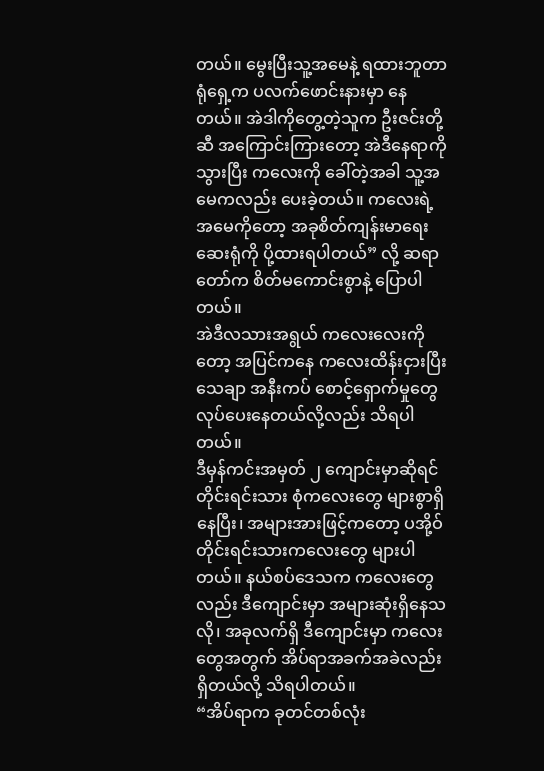တယ်။ မွေးပြီးသူ့အမေနဲ့ ရထားဘူတာရုံရှေ့က ပလက်ဖောင်းနားမှာ နေတယ်။ အဲဒါကိုတွေ့တဲ့သူက ဦးဇင်းတို့ဆီ အကြောင်းကြားတော့ အဲဒီနေရာကိုသွားပြီး ကလေးကို ခေါ်တဲ့အခါ သူ့အမေကလည်း ပေးခဲ့တယ်။ ကလေးရဲ့အမေကိုတော့ အခုစိတ်ကျန်းမာရေး ဆေးရုံကို ပို့ထားရပါတယ်” လို့ ဆရာတော်က စိတ်မကောင်းစွာနဲ့ ပြောပါတယ်။
အဲဒီလသားအရွယ် ကလေးလေးကိုတော့ အပြင်ကနေ ကလေးထိန်းငှားပြီး သေချာ အနီးကပ် စောင့်ရှောက်မှုတွေ လုပ်ပေးနေတယ်လို့လည်း သိရပါတယ်။
ဒီမှန်ကင်းအမှတ် ၂ ကျောင်းမှာဆိုရင် တိုင်းရင်းသား စုံကလေးတွေ များစွာရှိနေပြီး၊ အများအားဖြင့်ကတော့ ပအို့ဝ်တိုင်းရင်းသားကလေးတွေ များပါတယ်။ နယ်စပ်ဒေသက ကလေးတွေလည်း ဒီကျောင်းမှာ အများဆုံးရှိနေသလို၊ အခုလက်ရှိ ဒီကျောင်းမှာ ကလေးတွေအတွက် အိပ်ရာအခက်အခဲလည်း ရှိတယ်လို့ သိရပါတယ်။
“အိပ်ရာက ခုတင်တစ်လုံး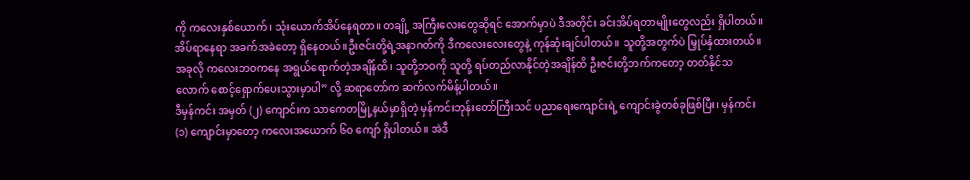ကို ကလေးနှစ်ယောက်၊ သုံးယောက်အိပ်နေရတာ။ တချို့ အကြီးလေးတွေဆိုရင် အောက်မှာပဲ ဒီအတိုင်း ခင်းအိပ်ရတာမျိုးတွေလည်း ရှိပါတယ်။ အိပ်ရာနေရာ အခက်အခဲတော့ ရှိနေတယ်။ဦးဇင်းတို့ရဲ့အနာဂတ်ကို ဒီကလေးလေးတွေနဲ့ ကုန်ဆုံးချင်ပါတယ်။ သူတို့အတွက်ပဲ မြှုပ်နှံထားတယ်။ အခုလို ကလေးဘဝကနေ အရွယ်ရောက်တဲ့အချိန်ထိ၊ သူတို့ဘဝကို သူတို့ ရပ်တည်လာနိုင်တဲ့အချိန်ထိ ဦးဇင်းတို့ဘက်ကတော့ တတ်နိုင်သလောက် စောင့်ရှောက်ပေးသွားမှာပါ” လို့ ဆရာတော်က ဆက်လက်မိန့်ပါတယ်။
ဒီမှန်ကင်း အမှတ် (၂) ကျောင်းက သာကေတမြို့နယ်မှာရှိတဲ့ မှန်ကင်းဘုန်းတော်ကြီးသင် ပညာရေးကျောင်းရဲ့ ကျောင်းခွဲတစ်ခုဖြစ်ပြီး၊ မှန်ကင်း (၁) ကျောင်းမှာတော့ ကလေးအယောက် ၆၀ ကျော် ရှိပါတယ်။ အဲဒီ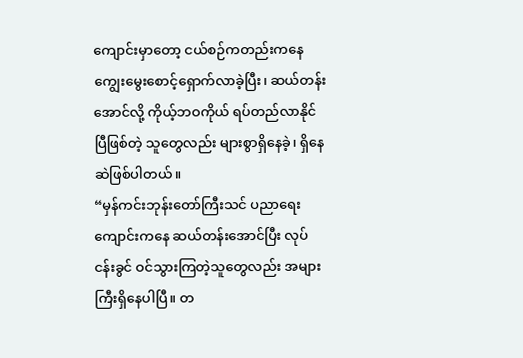ကျောင်းမှာတော့ ငယ်စဉ်ကတည်းကနေ ကျွေးမွေးစောင့်ရှောက်လာခဲ့ပြီး၊ ဆယ်တန်းအောင်လို့ ကိုယ့်ဘဝကိုယ် ရပ်တည်လာနိုင်ပြီဖြစ်တဲ့ သူတွေလည်း များစွာရှိနေခဲ့၊ ရှိနေဆဲဖြစ်ပါတယ်။
“မှန်ကင်းဘုန်းတော်ကြီးသင် ပညာရေးကျောင်းကနေ ဆယ်တန်းအောင်ပြီး လုပ်ငန်းခွင် ဝင်သွားကြတဲ့သူတွေလည်း အများကြီးရှိနေပါပြီ။ တ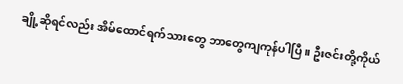ချို့ဆိုရင်လည်း အိမ်ထောင်ရက်သားတွေ ဘာတွေကျကုန်ပါပြီ။ ဦးဇင်းတို့ကိုယ်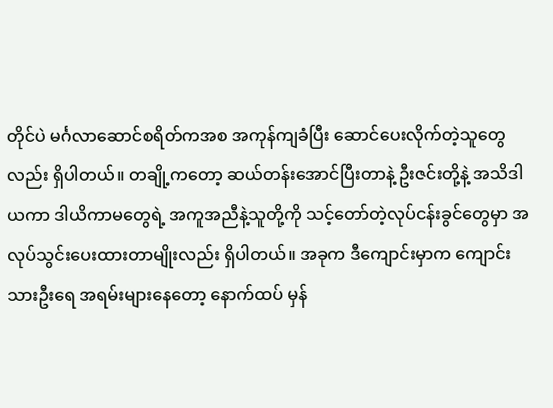တိုင်ပဲ မင်္ဂလာဆောင်စရိတ်ကအစ အကုန်ကျခံပြီး ဆောင်ပေးလိုက်တဲ့သူတွေလည်း ရှိပါတယ်။ တချို့ကတော့ ဆယ်တန်းအောင်ပြီးတာနဲ့ ဦးဇင်းတို့နဲ့ အသိဒါယကာ ဒါယိကာမတွေရဲ့ အကူအညီနဲ့သူတို့ကို သင့်တော်တဲ့လုပ်ငန်းခွင်တွေမှာ အလုပ်သွင်းပေးထားတာမျိုးလည်း ရှိပါတယ်။ အခုက ဒီကျောင်းမှာက ကျောင်းသားဦးရေ အရမ်းများနေတော့ နောက်ထပ် မှန်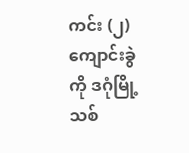ကင်း (၂) ကျောင်းခွဲကို ဒဂုံမြို့သစ်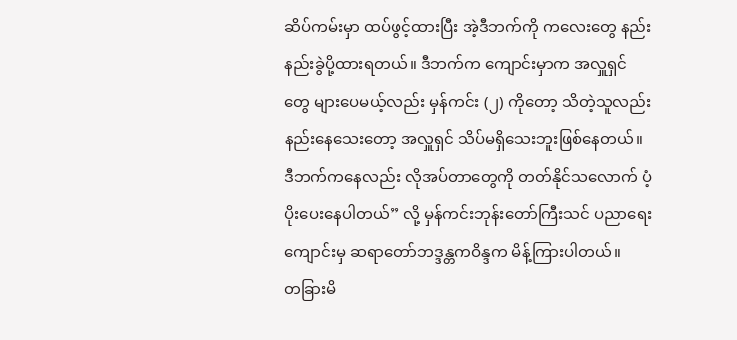ဆိပ်ကမ်းမှာ ထပ်ဖွင့်ထားပြီး အဲ့ဒီဘက်ကို ကလေးတွေ နည်းနည်းခွဲပို့ထားရတယ်။ ဒီဘက်က ကျောင်းမှာက အလှူရှင်တွေ များပေမယ့်လည်း မှန်ကင်း (၂) ကိုတော့ သိတဲ့သူလည်း နည်းနေသေးတော့ အလှူရှင် သိပ်မရှိသေးဘူးဖြစ်နေတယ်။ ဒီဘက်ကနေလည်း လိုအပ်တာတွေကို တတ်နိုင်သလောက် ပံ့ပိုးပေးနေပါတယ်” လို့ မှန်ကင်းဘုန်းတော်ကြီးသင် ပညာရေးကျောင်းမှ ဆရာတော်ဘဒ္ဒန္တကဝိန္ဒက မိန့်ကြားပါတယ်။
တခြားမိ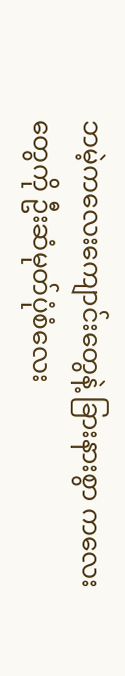ဘမဲ့ကလေးကျောင်းတွေနဲ့ ခြားနားစွာ ကလေးတွေကို ဦးဆံမုတ်ပုံစံလေး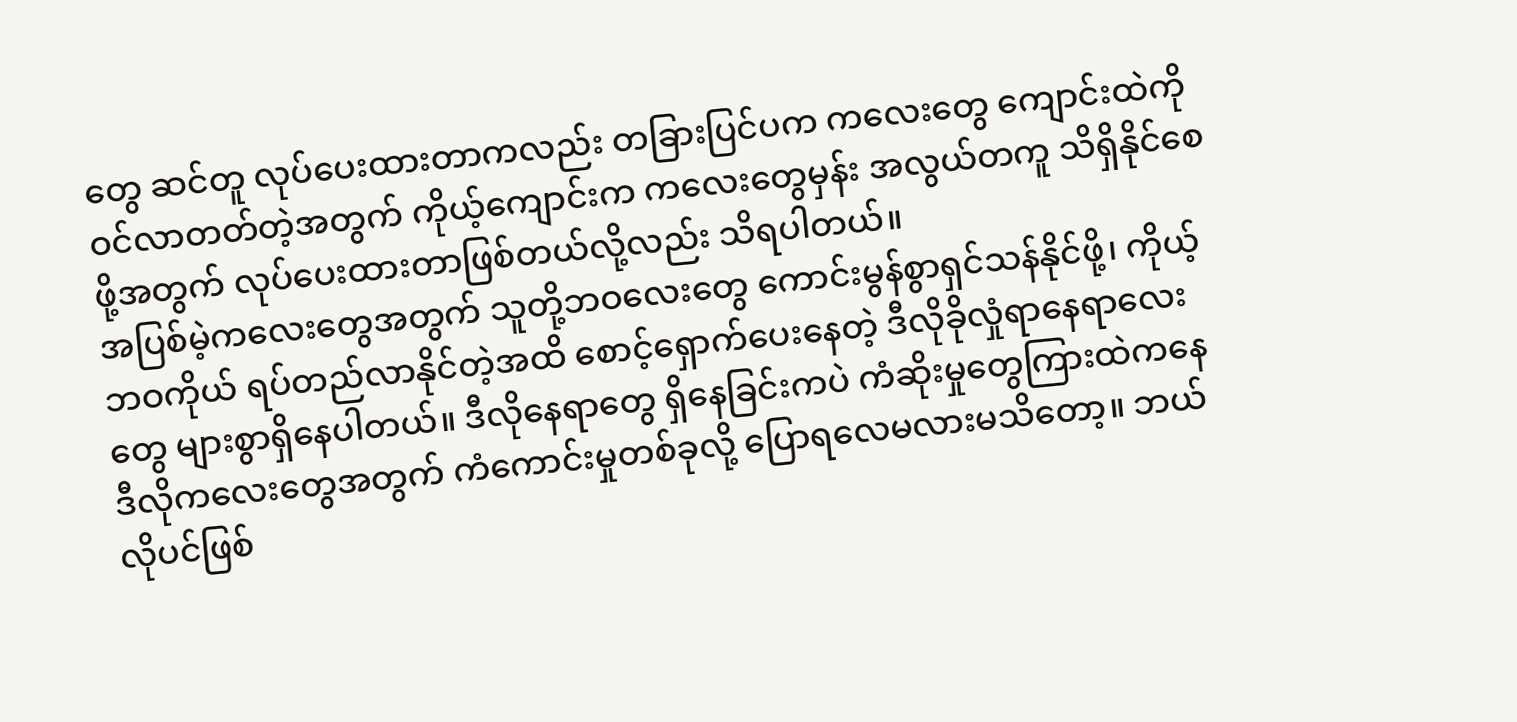တွေ ဆင်တူ လုပ်ပေးထားတာကလည်း တခြားပြင်ပက ကလေးတွေ ကျောင်းထဲကို ဝင်လာတတ်တဲ့အတွက် ကိုယ့်ကျောင်းက ကလေးတွေမှန်း အလွယ်တကူ သိရှိနိုင်စေဖို့အတွက် လုပ်ပေးထားတာဖြစ်တယ်လို့လည်း သိရပါတယ်။
အပြစ်မဲ့ကလေးတွေအတွက် သူတို့ဘဝလေးတွေ ကောင်းမွန်စွာရှင်သန်နိုင်ဖို့၊ ကိုယ့်ဘဝကိုယ် ရပ်တည်လာနိုင်တဲ့အထိ စောင့်ရှောက်ပေးနေတဲ့ ဒီလိုခိုလှုံရာနေရာလေးတွေ များစွာရှိနေပါတယ်။ ဒီလိုနေရာတွေ ရှိနေခြင်းကပဲ ကံဆိုးမှုတွေကြားထဲကနေ ဒီလိုကလေးတွေအတွက် ကံကောင်းမှုတစ်ခုလို့ ပြောရလေမလားမသိတော့။ ဘယ်လိုပင်ဖြစ်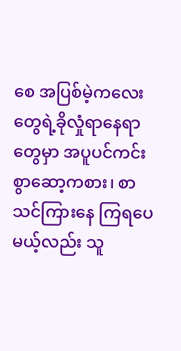စေ အပြစ်မဲ့ကလေးတွေရဲ့ခိုလှုံရာနေရာတွေမှာ အပူပင်ကင်းစွာဆော့ကစား၊ စာသင်ကြားနေ ကြရပေမယ့်လည်း သူ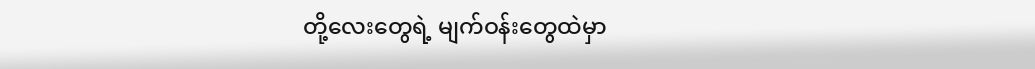တို့လေးတွေရဲ့ မျက်ဝန်းတွေထဲမှာ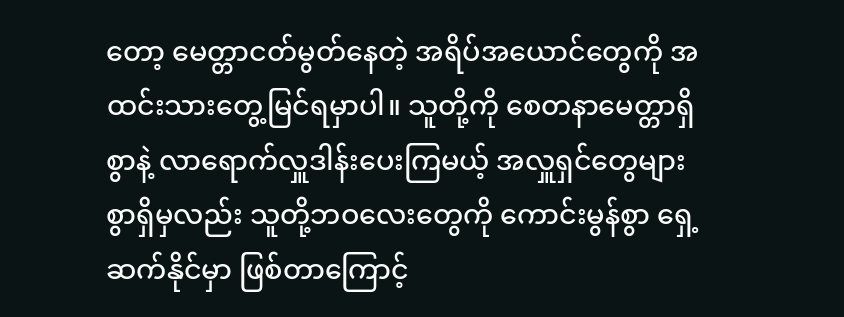တော့ မေတ္တာငတ်မွတ်နေတဲ့ အရိပ်အယောင်တွေကို အထင်းသားတွေ့မြင်ရမှာပါ။ သူတို့ကို စေတနာမေတ္တာရှိစွာနဲ့ လာရောက်လှူဒါန်းပေးကြမယ့် အလှူရှင်တွေများစွာရှိမှလည်း သူတို့ဘဝလေးတွေကို ကောင်းမွန်စွာ ရှေ့ဆက်နိုင်မှာ ဖြစ်တာကြောင့်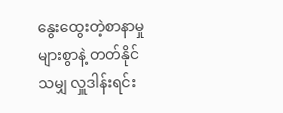နွေးထွေးတဲ့စာနာမှုများစွာနဲ့ တတ်နိုင်သမျှ လှူဒါန်းရင်း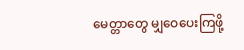မေတ္တာတွေ မျှဝေပေးကြဖို့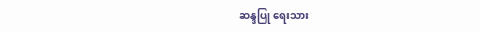ဆန္ဒပြု ရေးသား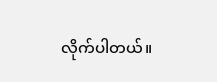လိုက်ပါတယ်။